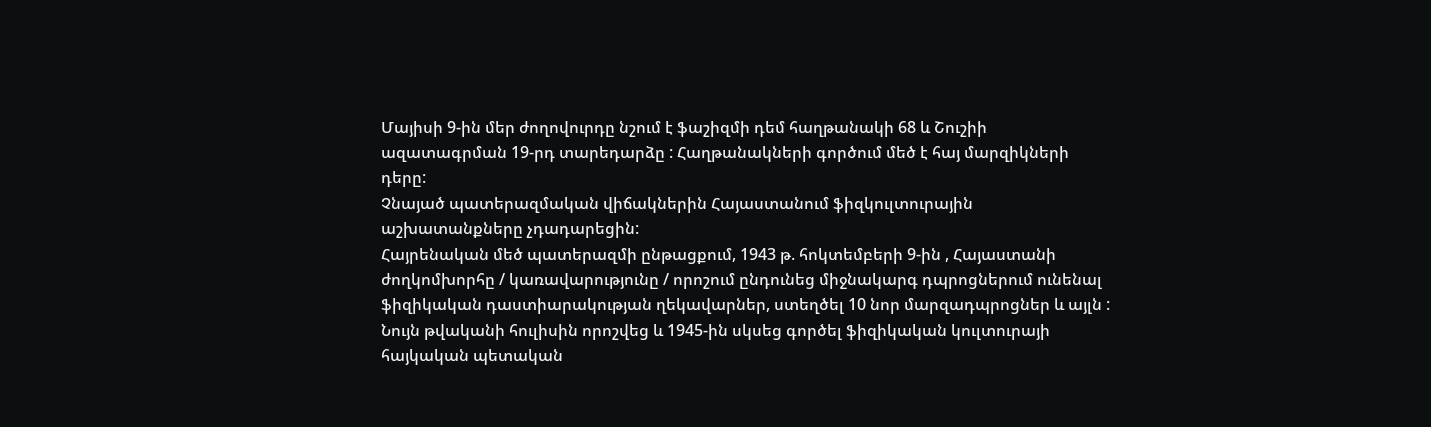Մայիսի 9-ին մեր ժողովուրդը նշում է ֆաշիզմի դեմ հաղթանակի 68 և Շուշիի ազատագրման 19-րդ տարեդարձը : Հաղթանակների գործում մեծ է հայ մարզիկների դերը:
Չնայած պատերազմական վիճակներին Հայաստանում ֆիզկուլտուրային աշխատանքները չդադարեցին:
Հայրենական մեծ պատերազմի ընթացքում, 1943 թ. հոկտեմբերի 9-ին , Հայաստանի ժողկոմխորհը / կառավարությունը / որոշում ընդունեց միջնակարգ դպրոցներում ունենալ ֆիզիկական դաստիարակության ղեկավարներ, ստեղծել 10 նոր մարզադպրոցներ և այլն : Նույն թվականի հուլիսին որոշվեց և 1945-ին սկսեց գործել ֆիզիկական կուլտուրայի հայկական պետական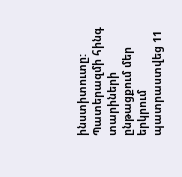ինստիտուտը:
Պատերազմի հինգ տարիների ընթացքում մեր երկրում պատրաստվեց 11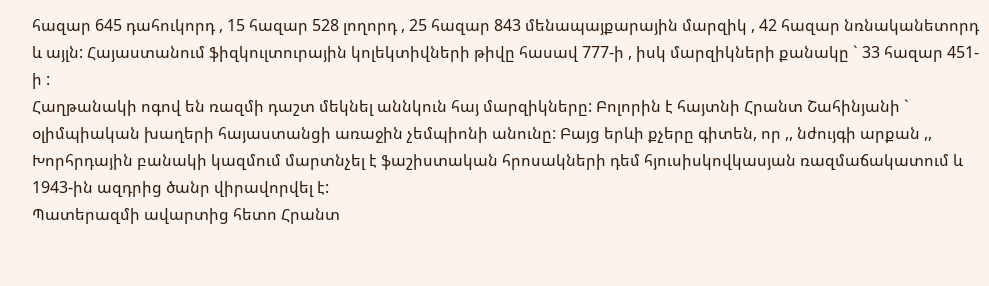հազար 645 դահուկորդ , 15 հազար 528 լողորդ , 25 հազար 843 մենապայքարային մարզիկ , 42 հազար նռնականետորդ և այլն: Հայաստանում ֆիզկուլտուրային կոլեկտիվների թիվը հասավ 777-ի , իսկ մարզիկների քանակը ` 33 հազար 451-ի :
Հաղթանակի ոգով են ռազմի դաշտ մեկնել աննկուն հայ մարզիկները: Բոլորին է հայտնի Հրանտ Շահինյանի ` օլիմպիական խաղերի հայաստանցի առաջին չեմպիոնի անունը: Բայց երևի քչերը գիտեն, որ ,, նժույգի արքան ,, Խորհրդային բանակի կազմում մարտնչել է ֆաշիստական հրոսակների դեմ հյուսիսկովկասյան ռազմաճակատում և 1943-ին ազդրից ծանր վիրավորվել է:
Պատերազմի ավարտից հետո Հրանտ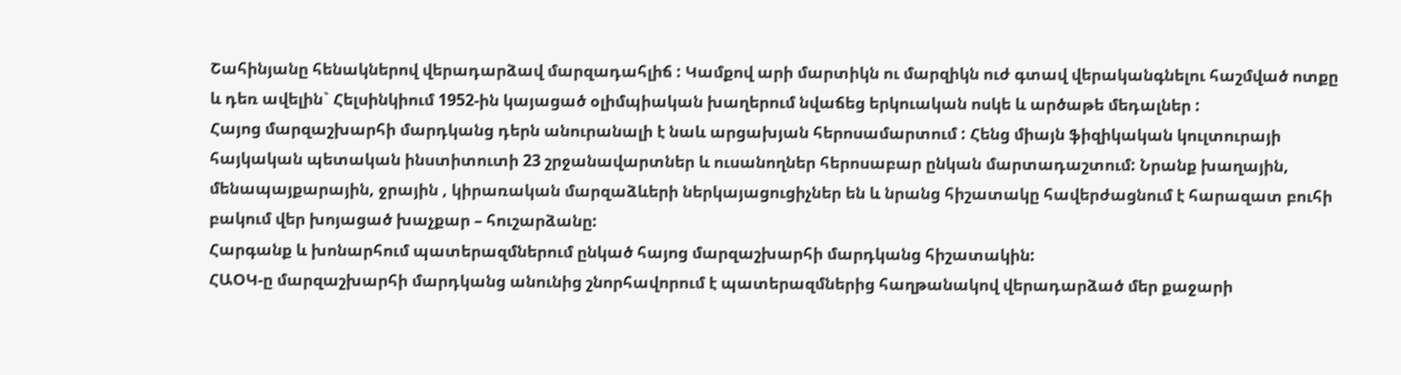Շահինյանը հենակներով վերադարձավ մարզադահլիճ : Կամքով արի մարտիկն ու մարզիկն ուժ գտավ վերականգնելու հաշմված ոտքը և դեռ ավելին` Հելսինկիում 1952-ին կայացած օլիմպիական խաղերում նվաճեց երկուական ոսկե և արծաթե մեդալներ :
Հայոց մարզաշխարհի մարդկանց դերն անուրանալի է նաև արցախյան հերոսամարտում : Հենց միայն ֆիզիկական կուլտուրայի հայկական պետական ինստիտուտի 23 շրջանավարտներ և ուսանողներ հերոսաբար ընկան մարտադաշտում: Նրանք խաղային, մենապայքարային, ջրային , կիրառական մարզաձևերի ներկայացուցիչներ են և նրանց հիշատակը հավերժացնում է հարազատ բուհի բակում վեր խոյացած խաչքար – հուշարձանը:
Հարգանք և խոնարհում պատերազմներում ընկած հայոց մարզաշխարհի մարդկանց հիշատակին:
ՀԱՕԿ-ը մարզաշխարհի մարդկանց անունից շնորհավորում է պատերազմներից հաղթանակով վերադարձած մեր քաջարի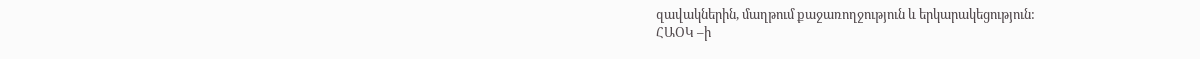զավակներին, մաղթում քաջառողջություն և երկարակեցություն:
ՀԱՕԿ –ի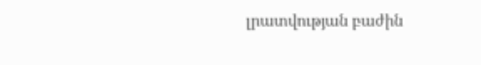լրատվության բաժին